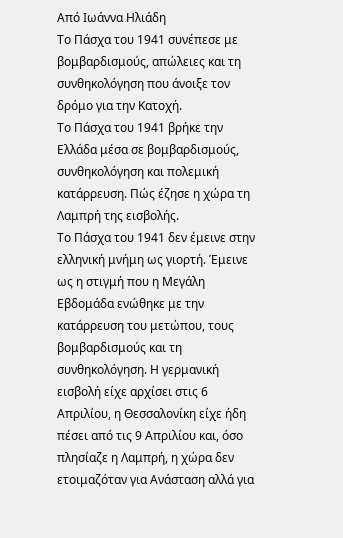Από Ιωάννα Ηλιάδη
Το Πάσχα του 1941 συνέπεσε με βομβαρδισμούς, απώλειες και τη συνθηκολόγηση που άνοιξε τον δρόμο για την Κατοχή.
Το Πάσχα του 1941 βρήκε την Ελλάδα μέσα σε βομβαρδισμούς, συνθηκολόγηση και πολεμική κατάρρευση. Πώς έζησε η χώρα τη Λαμπρή της εισβολής.
Το Πάσχα του 1941 δεν έμεινε στην ελληνική μνήμη ως γιορτή. Έμεινε ως η στιγμή που η Μεγάλη Εβδομάδα ενώθηκε με την κατάρρευση του μετώπου, τους βομβαρδισμούς και τη συνθηκολόγηση. Η γερμανική εισβολή είχε αρχίσει στις 6 Απριλίου, η Θεσσαλονίκη είχε ήδη πέσει από τις 9 Απριλίου και, όσο πλησίαζε η Λαμπρή, η χώρα δεν ετοιμαζόταν για Ανάσταση αλλά για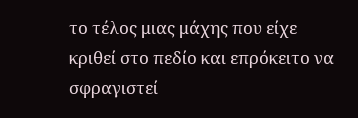το τέλος μιας μάχης που είχε κριθεί στο πεδίο και επρόκειτο να σφραγιστεί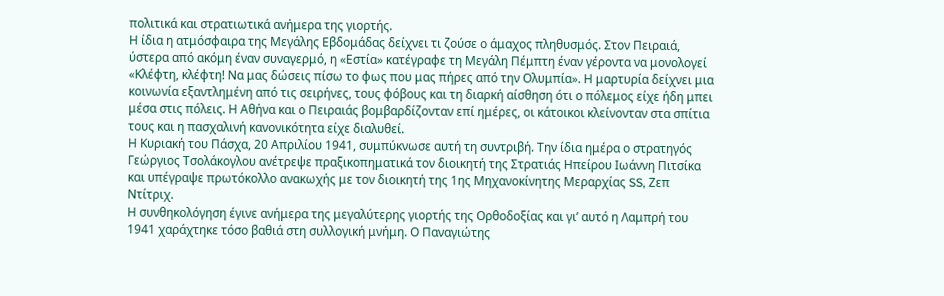πολιτικά και στρατιωτικά ανήμερα της γιορτής.
Η ίδια η ατμόσφαιρα της Μεγάλης Εβδομάδας δείχνει τι ζούσε ο άμαχος πληθυσμός. Στον Πειραιά, ύστερα από ακόμη έναν συναγερμό, η «Εστία» κατέγραφε τη Μεγάλη Πέμπτη έναν γέροντα να μονολογεί «Κλέφτη, κλέφτη! Να μας δώσεις πίσω το φως που μας πήρες από την Ολυμπία». Η μαρτυρία δείχνει μια κοινωνία εξαντλημένη από τις σειρήνες, τους φόβους και τη διαρκή αίσθηση ότι ο πόλεμος είχε ήδη μπει μέσα στις πόλεις. Η Αθήνα και ο Πειραιάς βομβαρδίζονταν επί ημέρες, οι κάτοικοι κλείνονταν στα σπίτια τους και η πασχαλινή κανονικότητα είχε διαλυθεί.
Η Κυριακή του Πάσχα, 20 Απριλίου 1941, συμπύκνωσε αυτή τη συντριβή. Την ίδια ημέρα ο στρατηγός Γεώργιος Τσολάκογλου ανέτρεψε πραξικοπηματικά τον διοικητή της Στρατιάς Ηπείρου Ιωάννη Πιτσίκα και υπέγραψε πρωτόκολλο ανακωχής με τον διοικητή της 1ης Μηχανοκίνητης Μεραρχίας SS, Ζεπ Ντίτριχ.
Η συνθηκολόγηση έγινε ανήμερα της μεγαλύτερης γιορτής της Ορθοδοξίας και γι’ αυτό η Λαμπρή του 1941 χαράχτηκε τόσο βαθιά στη συλλογική μνήμη. Ο Παναγιώτης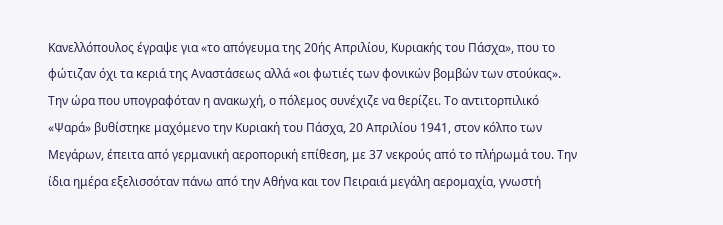Κανελλόπουλος έγραψε για «το απόγευμα της 20ής Απριλίου, Κυριακής του Πάσχα», που το φώτιζαν όχι τα κεριά της Αναστάσεως αλλά «οι φωτιές των φονικών βομβών των στούκας».
Την ώρα που υπογραφόταν η ανακωχή, ο πόλεμος συνέχιζε να θερίζει. Το αντιτορπιλικό «Ψαρά» βυθίστηκε μαχόμενο την Κυριακή του Πάσχα, 20 Απριλίου 1941, στον κόλπο των Μεγάρων, έπειτα από γερμανική αεροπορική επίθεση, με 37 νεκρούς από το πλήρωμά του. Την ίδια ημέρα εξελισσόταν πάνω από την Αθήνα και τον Πειραιά μεγάλη αερομαχία, γνωστή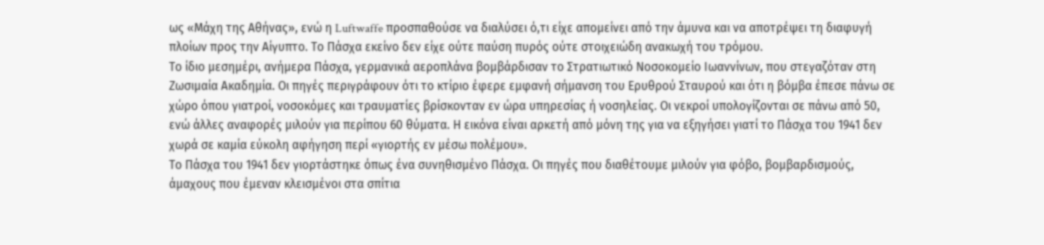ως «Μάχη της Αθήνας», ενώ η Luftwaffe προσπαθούσε να διαλύσει ό,τι είχε απομείνει από την άμυνα και να αποτρέψει τη διαφυγή πλοίων προς την Αίγυπτο. Το Πάσχα εκείνο δεν είχε ούτε παύση πυρός ούτε στοιχειώδη ανακωχή του τρόμου.
Το ίδιο μεσημέρι, ανήμερα Πάσχα, γερμανικά αεροπλάνα βομβάρδισαν το Στρατιωτικό Νοσοκομείο Ιωαννίνων, που στεγαζόταν στη Ζωσιμαία Ακαδημία. Οι πηγές περιγράφουν ότι το κτίριο έφερε εμφανή σήμανση του Ερυθρού Σταυρού και ότι η βόμβα έπεσε πάνω σε χώρο όπου γιατροί, νοσοκόμες και τραυματίες βρίσκονταν εν ώρα υπηρεσίας ή νοσηλείας. Οι νεκροί υπολογίζονται σε πάνω από 50, ενώ άλλες αναφορές μιλούν για περίπου 60 θύματα. Η εικόνα είναι αρκετή από μόνη της για να εξηγήσει γιατί το Πάσχα του 1941 δεν χωρά σε καμία εύκολη αφήγηση περί «γιορτής εν μέσω πολέμου».
Το Πάσχα του 1941 δεν γιορτάστηκε όπως ένα συνηθισμένο Πάσχα. Οι πηγές που διαθέτουμε μιλούν για φόβο, βομβαρδισμούς, άμαχους που έμεναν κλεισμένοι στα σπίτια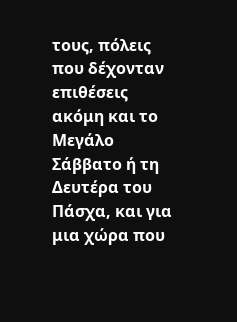τους, πόλεις που δέχονταν επιθέσεις ακόμη και το Μεγάλο Σάββατο ή τη Δευτέρα του Πάσχα, και για μια χώρα που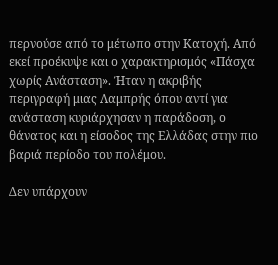περνούσε από το μέτωπο στην Κατοχή. Από εκεί προέκυψε και ο χαρακτηρισμός «Πάσχα χωρίς Ανάσταση». Ήταν η ακριβής περιγραφή μιας Λαμπρής όπου αντί για ανάσταση κυριάρχησαν η παράδοση, ο θάνατος και η είσοδος της Ελλάδας στην πιο βαριά περίοδο του πολέμου.

Δεν υπάρχουν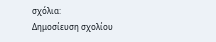σχόλια:
Δημοσίευση σχολίου